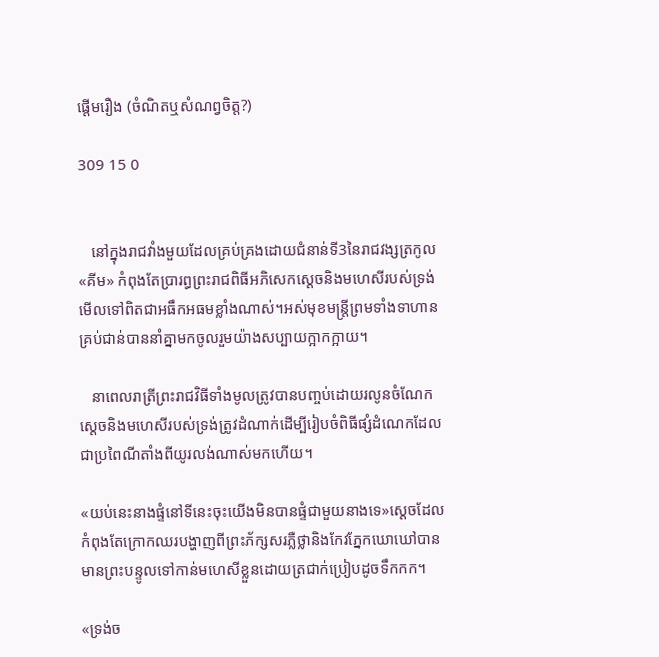ផ្ដើមរឿង (ចំណិតឬសំណព្វចិត្ត?)

309 15 0


   នៅក្នុងរាជវាំងមួយដែលគ្រប់គ្រងដោយជំនាន់ទី3នៃរាជវង្សត្រកូល «គីម» កំពុងតែប្រារព្ធព្រះរាជពិធីអភិសេកស្ដេចនិងមហេសីរបស់ទ្រង់មើលទៅពិតជាអធឹកអធមខ្លាំងណាស់។អស់មុខមន្ត្រីព្រមទាំងទាហានគ្រប់ជាន់បាននាំគ្នាមកចូលរួមយ៉ាងសប្បាយក្អាកក្អាយ។

   នាពេលរាត្រីព្រះរាជវិធីទាំងមូលត្រូវបានបញ្ចប់ដោយរលូនចំណែកស្ដេចនិងមហេសីរបស់ទ្រង់ត្រូវដំណាក់ដើម្បីរៀបចំពិធីផ្សំដំណេកដែលជាប្រពៃណីតាំងពីយូរលង់ណាស់មកហើយ។

«យប់នេះនាងផ្ទំនៅទីនេះចុះយើងមិនបានផ្ទំជាមួយនាងទេ»ស្ដេចដែលកំពុងតែក្រោកឈរបង្ហាញពីព្រះភ័ក្សសរភ្លឺថ្លានិងកែវភ្នែកឃោឃៅបានមានព្រះបន្ទូលទៅកាន់មហេសីខ្លួនដោយត្រជាក់ប្រៀបដូចទឹកកក។

«ទ្រង់ច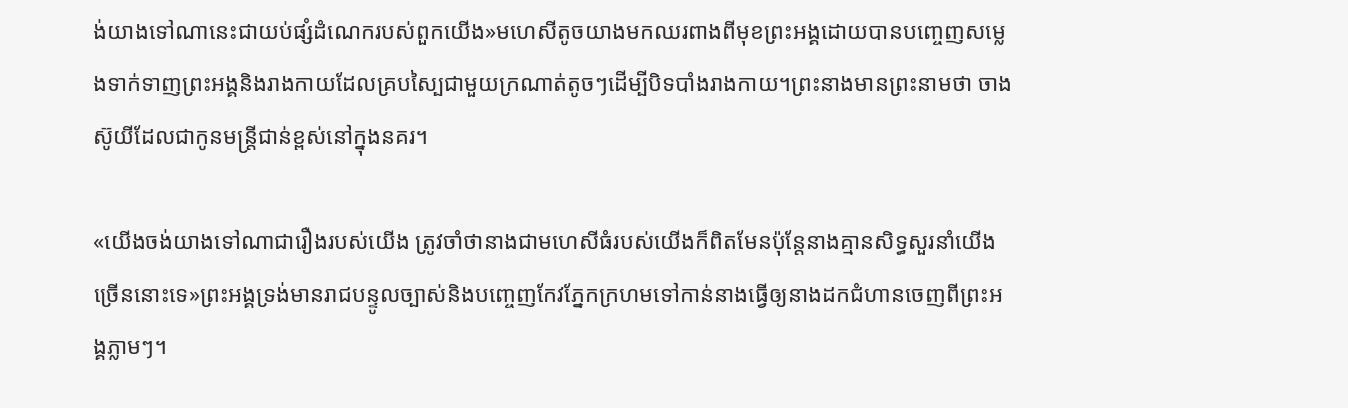ង់យាងទៅណានេះជាយប់ផ្សំដំណេករបស់ពួកយើង»មហេសីតូចយាងមកឈរពាងពីមុខព្រះអង្គដោយបានបញ្ចេញសម្លេងទាក់ទាញព្រះអង្គនិងរាងកាយដែលគ្របស្បៃជាមួយក្រណាត់តូចៗដើម្បីបិទបាំងរាងកាយ។ព្រះនាងមានព្រះនាមថា ចាង ស៊ូយីដែលជាកូនមន្ត្រីជាន់ខ្ពស់នៅក្នុងនគរ។

«យើងចង់យាងទៅណាជារឿងរបស់យើង ត្រូវចាំថានាងជាមហេសីធំរបស់យើងក៏ពិតមែនប៉ុន្តែនាងគ្មានសិទ្ធសួរនាំយើងច្រើននោះទេ»ព្រះអង្គទ្រង់មានរាជបន្ទូលច្បាស់និងបញ្ចេញកែវភ្នែកក្រហមទៅកាន់នាងធ្វើឲ្យនាងដកជំហានចេញពីព្រះអង្គភ្លាមៗ។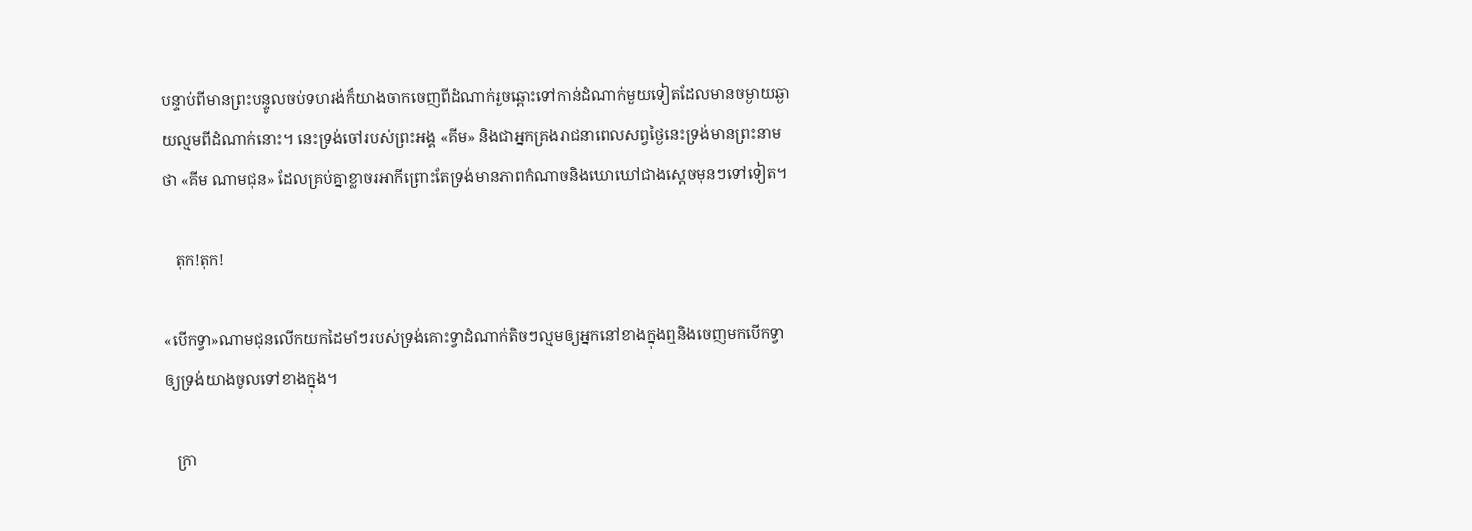បន្ទាប់ពីមានព្រះបន្ទូលចប់ទហរង់ក៏យាងចាកចេញពីដំណាក់រួចឆ្ពោះទៅកាន់ដំណាក់មួយទៀតដែលមានចម្ងាយឆ្ងាយល្មមពីដំណាក់នោះ។ នេះទ្រង់ចៅរបស់ព្រះអង្គ «គីម» និងជាអ្នកគ្រងរាជនាពេលសព្វថ្ងៃនេះទ្រង់មានព្រះនាមថា «គីម ណាមជុន» ដែលគ្រប់គ្នាខ្លាចរអាកីព្រោះតែទ្រង់មានភាពកំណាចនិងឃោឃៅជាងស្ដេចមុនៗទៅទៀត។

   តុក!តុក!

«បើកទ្វា»ណាមជុនលើកយកដៃមាំៗរបស់ទ្រង់គោះទ្វាដំណាក់តិចៗល្មមឲ្យអ្នកនៅខាងក្នុងឮនិងចេញមកបើកទ្វាឲ្យទ្រង់យាងចូលទៅខាងក្នុង។

   ក្រា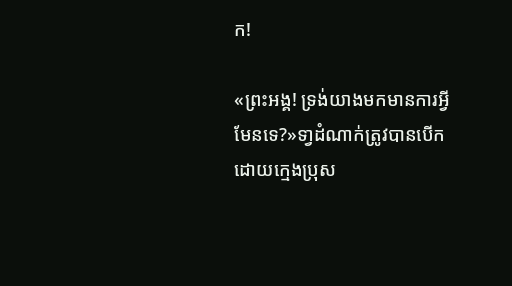ក!

«ព្រះអង្គ! ទ្រង់យាងមកមានការអ្វីមែនទេ?»ទា្វដំណាក់ត្រូវបានបើកដោយក្មេងប្រុស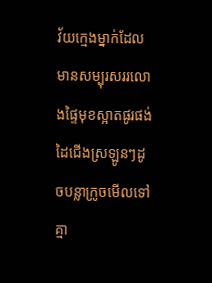វ័យក្មេងម្នាក់ដែលមានសម្បុរសររលោងផ្ទៃមុខស្អាតផូរផង់ដៃជើងស្រឡូនៗដូចបន្លាក្រូចមើលទៅគ្មា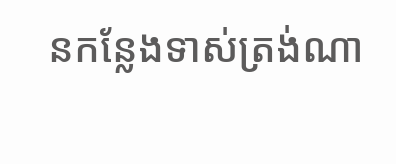នកន្លែងទាស់ត្រង់ណា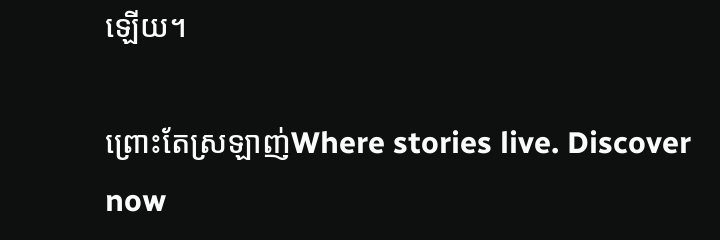ឡើយ។

ព្រោះតែស្រឡាញ់Where stories live. Discover now